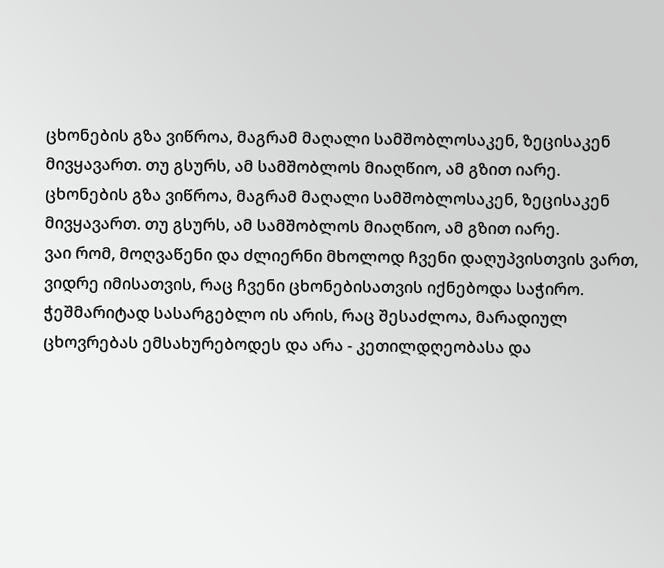ცხონების გზა ვიწროა, მაგრამ მაღალი სამშობლოსაკენ, ზეცისაკენ მივყავართ. თუ გსურს, ამ სამშობლოს მიაღწიო, ამ გზით იარე.
ცხონების გზა ვიწროა, მაგრამ მაღალი სამშობლოსაკენ, ზეცისაკენ მივყავართ. თუ გსურს, ამ სამშობლოს მიაღწიო, ამ გზით იარე.
ვაი რომ, მოღვაწენი და ძლიერნი მხოლოდ ჩვენი დაღუპვისთვის ვართ, ვიდრე იმისათვის, რაც ჩვენი ცხონებისათვის იქნებოდა საჭირო.
ჭეშმარიტად სასარგებლო ის არის, რაც შესაძლოა, მარადიულ ცხოვრებას ემსახურებოდეს და არა - კეთილდღეობასა და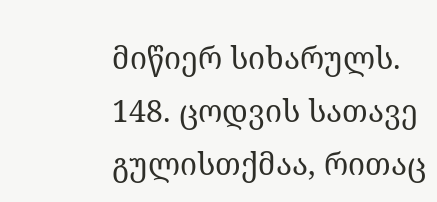მიწიერ სიხარულს.
148. ცოდვის სათავე გულისთქმაა, რითაც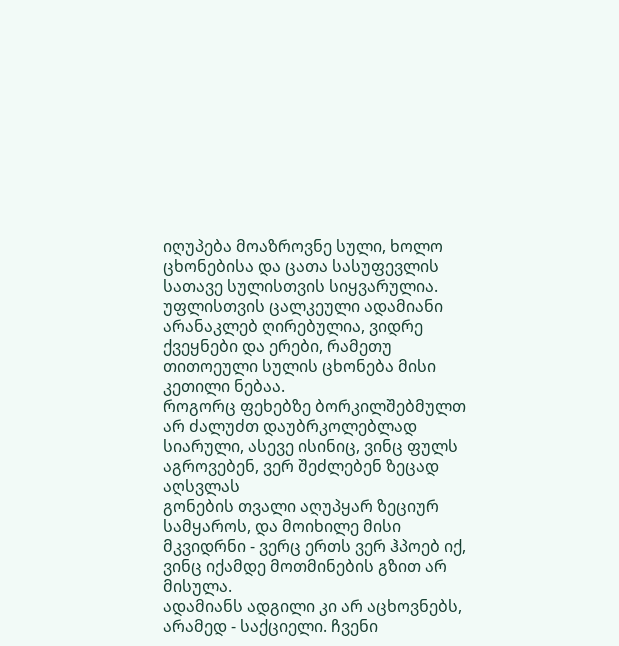იღუპება მოაზროვნე სული, ხოლო ცხონებისა და ცათა სასუფევლის სათავე სულისთვის სიყვარულია.
უფლისთვის ცალკეული ადამიანი არანაკლებ ღირებულია, ვიდრე ქვეყნები და ერები, რამეთუ თითოეული სულის ცხონება მისი კეთილი ნებაა.
როგორც ფეხებზე ბორკილშებმულთ არ ძალუძთ დაუბრკოლებლად სიარული, ასევე ისინიც, ვინც ფულს აგროვებენ, ვერ შეძლებენ ზეცად აღსვლას
გონების თვალი აღუპყარ ზეციურ სამყაროს, და მოიხილე მისი მკვიდრნი - ვერც ერთს ვერ ჰპოებ იქ, ვინც იქამდე მოთმინების გზით არ მისულა.
ადამიანს ადგილი კი არ აცხოვნებს, არამედ - საქციელი. ჩვენი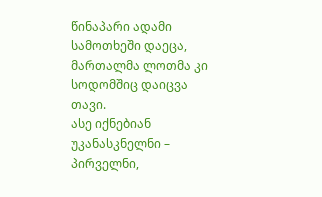წინაპარი ადამი სამოთხეში დაეცა, მართალმა ლოთმა კი სოდომშიც დაიცვა თავი.
ასე იქნებიან უკანასკნელნი – პირველნი,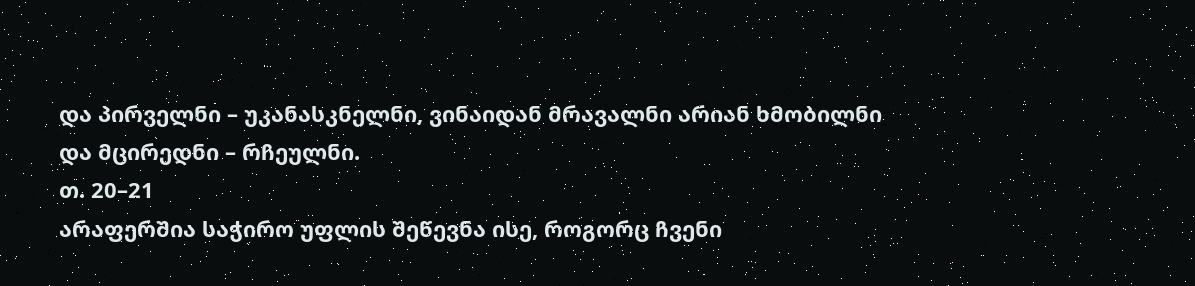და პირველნი – უკანასკნელნი, ვინაიდან მრავალნი არიან ხმობილნი და მცირედნი – რჩეულნი.
თ. 20–21
არაფერშია საჭირო უფლის შეწევნა ისე, როგორც ჩვენი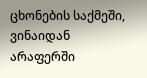ცხონების საქმეში, ვინაიდან არაფერში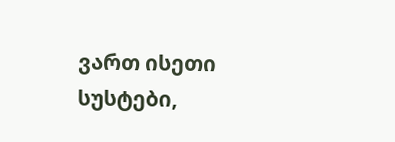ვართ ისეთი სუსტები,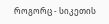როგორც - სიკეთის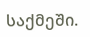საქმეში.